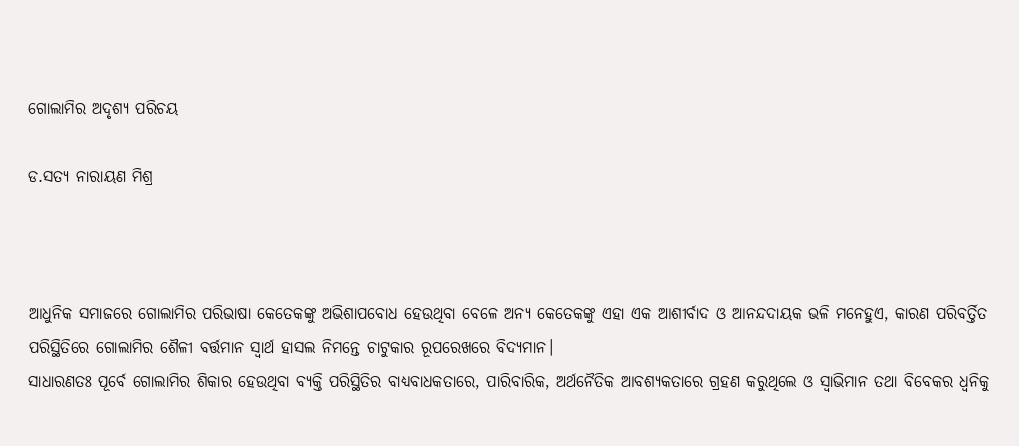ଗୋଲାମିର ଅଦୃଶ୍ୟ ପରିଚୟ

ଡ.ସତ୍ୟ ନାରାୟଣ ମିଶ୍ର



ଆଧୁନିକ ସମାଜରେ ଗୋଲାମିର ପରିଭାଷା କେତେକଙ୍କୁ ଅଭିଶାପବୋଧ ହେଉଥିବା ବେଳେ ଅନ୍ୟ କେତେକଙ୍କୁ ଏହା ଏକ ଆଶୀର୍ବାଦ ଓ ଆନନ୍ଦଦାୟକ ଭଳି ମନେହୁଏ, କାରଣ ପରିବର୍ତ୍ତିତ ପରିସ୍ଥିତିରେ ଗୋଲାମିର ଶୈଳୀ ବର୍ତ୍ତମାନ ସ୍ବାର୍ଥ ହାସଲ ନିମନ୍ତେ ଚାଟୁକାର ରୂପରେଖରେ ବିଦ୍ୟମାନ।
ସାଧାରଣତଃ ପୂର୍ବେ ଗୋଲାମିର ଶିକାର ହେଉଥିବା ବ୍ୟକ୍ତି ପରିସ୍ଥିତିର ବାଧ୍ୟବାଧକତାରେ, ପାରିବାରିକ, ଅର୍ଥନୈତିକ ଆବଶ୍ୟକତାରେ ଗ୍ରହଣ କରୁଥିଲେ ଓ ସ୍ବାଭିମାନ ତଥା ବିବେକର ଧ୍ୱନିକୁ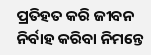ପ୍ରତିହତ କରି ଜୀବନ ନିର୍ବାହ କରିବା ନିମନ୍ତେ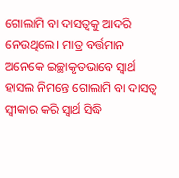ଗୋଲାମି ବା ଦାସତ୍ୱକୁ ଆଦରି ନେଉଥିଲେ। ମାତ୍ର ବର୍ତ୍ତମାନ ଅନେକେ ଇଚ୍ଛାକୃତଭାବେ ସ୍ବାର୍ଥ ହାସଲ ନିମନ୍ତେ ଗୋଲାମି ବା ଦାସତ୍ୱ ସ୍ବୀକାର କରି ସ୍ବାର୍ଥ ସିଦ୍ଧି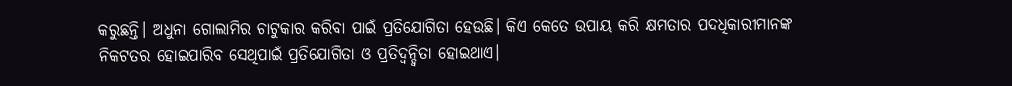କରୁଛନ୍ତି। ଅଧୁନା ଗୋଲାମିର ଚାଟୁକାର କରିବା ପାଇଁ ପ୍ରତିଯୋଗିତା ହେଉଛି। କିଏ କେତେ ଉପାୟ କରି କ୍ଷମତାର ପଦଧିକାରୀମାନଙ୍କ ନିକଟତର ହୋଇପାରିବ ସେଥିପାଇଁ ପ୍ରତିଯୋଗିତା ଓ ପ୍ରତିଦ୍ୱନ୍ଦ୍ୱିତା ହୋଇଥାଏ।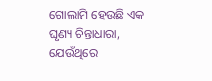ଗୋଲାମି ହେଉଛି ଏକ ଘୃଣ୍ୟ ଚିନ୍ତାଧାରା, ଯେଉଁଥିରେ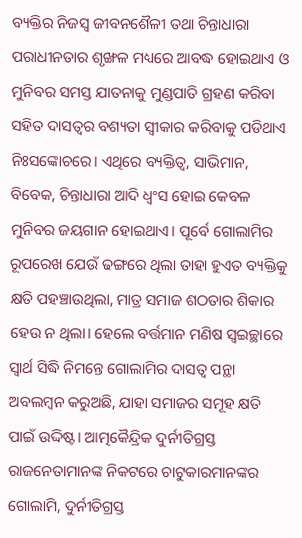ବ୍ୟକ୍ତିର ନିଜସ୍ବ ଜୀବନଶୈଳୀ ତଥା ଚିନ୍ତାଧାରା ପରାଧୀନତାର ଶୃଙ୍ଖଳ ମଧ୍ୟରେ ଆବଦ୍ଧ ହୋଇଥାଏ ଓ ମୁନିବର ସମସ୍ତ ଯାତନାକୁ ମୁଣ୍ଡପାତି ଗ୍ରହଣ କରିବା ସହିତ ଦାସତ୍ୱର ବଶ୍ୟତା ସ୍ବୀକାର କରିବାକୁ ପଡିଥାଏ ନିଃସଙ୍କୋଚରେ। ଏଥିରେ ବ୍ୟକ୍ତିତ୍ୱ, ସାଭିମାନ, ବିବେକ, ଚିନ୍ତାଧାରା ଆଦି ଧ୍ୱଂସ ହୋଇ କେବଳ ମୁନିବର ଜୟଗାନ ହୋଇଥାଏ। ପୂର୍ବେ ଗୋଲାମିର ରୂପରେଖ ଯେଉଁ ଢଙ୍ଗରେ ଥିଲା ତାହା ହୁଏତ ବ୍ୟକ୍ତିକୁ କ୍ଷତି ପହଞ୍ଚାଉଥିଲା, ମାତ୍ର ସମାଜ ଶଠତାର ଶିକାର ହେଉ ନ ଥିଲା। ହେଲେ ବର୍ତ୍ତମାନ ମଣିଷ ସ୍ବଇଚ୍ଛାରେ ସ୍ବାର୍ଥ ସିଦ୍ଧି ନିମନ୍ତେ ଗୋଲାମିର ଦାସତ୍ୱ ପନ୍ଥା ଅବଲମ୍ବନ କରୁଅଛି, ଯାହା ସମାଜର ସମୂହ କ୍ଷତି ପାଇଁ ଉଦ୍ଦିଷ୍ଟ। ଆତ୍ମକୈନ୍ଦ୍ରିକ ଦୁର୍ନୀତିଗ୍ରସ୍ତ ରାଜନେତାମାନଙ୍କ ନିକଟରେ ଚାଟୁକାରମାନଙ୍କର ଗୋଲାମି, ଦୁର୍ନୀତିଗ୍ରସ୍ତ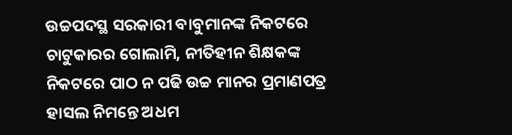ଉଚ୍ଚପଦସ୍ଥ ସରକାରୀ ବାବୁମାନଙ୍କ ନିକଟରେ ଚାଟୁକାରର ଗୋଲାମି, ନୀତିହୀନ ଶିକ୍ଷକଙ୍କ ନିକଟରେ ପାଠ ନ ପଢି ଉଚ୍ଚ ମାନର ପ୍ରମାଣପତ୍ର ହାସଲ ନିମନ୍ତେ ଅଧମ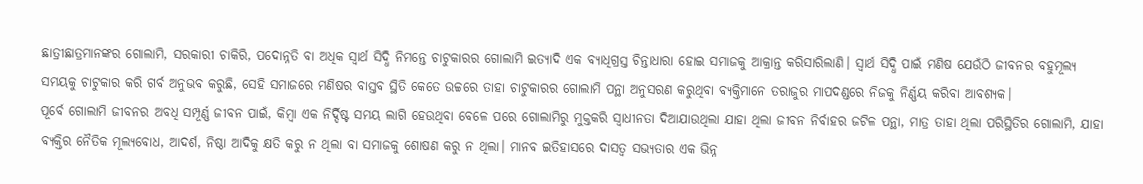ଛାତ୍ରୀଛାତ୍ରମାନଙ୍କର ଗୋଲାମି, ସରକାରୀ ଚାକିରି, ପଦୋନ୍ନତି ବା ଅଧିକ ସ୍ବାର୍ଥ ସିଦ୍ଧି ନିମନ୍ତେ ଚାଟୁକାରର ଗୋଲାମି ଇତ୍ୟାଦି ଏକ ବ୍ୟାଧିଗ୍ରସ୍ତ ଚିନ୍ତାଧାରା ହୋଇ ସମାଜକୁ ଆକ୍ରାନ୍ତ କରିସାରିଲାଣି। ସ୍ବାର୍ଥ ସିଦ୍ଧି ପାଇଁ ମଣିଷ ଯେଉଁଠି ଜୀବନର ବହୁମୂଲ୍ୟ ସମୟକୁ ଚାଟୁକାର କରି ଗର୍ବ ଅନୁଭବ କରୁଛି, ସେହି ସମାଜରେ ମଣିଷର ବାସ୍ତବ ସ୍ଥିତି କେତେ ଉଚ୍ଚରେ ତାହା ଚାଟୁକାରର ଗୋଲାମି ପନ୍ଥା ଅନୁସରଣ କରୁଥିବା ବ୍ୟକ୍ତିମାନେ ତରାଜୁର ମାପଦଣ୍ଡରେ ନିଜକୁ ନିର୍ଣ୍ଣୟ କରିବା ଆବଶ୍ୟକ।
ପୂର୍ବେ ଗୋଲାମି ଜୀବନର ଅବଧି ସମ୍ପୂର୍ଣ୍ଣ ଜୀବନ ପାଇଁ, କିମ୍ବା ଏକ ନିର୍ଦ୍ଦିଷ୍ଟ ସମୟ ଲାଗି ହେଉଥିବା ବେଳେ ପରେ ଗୋଲାମିରୁ ମୁକ୍ତକରି ସ୍ବାଧୀନତା ଦିଆଯାଉଥିଲା ଯାହା ଥିଲା ଜୀବନ ନିର୍ବାହର ଜଟିଳ ପନ୍ଥା, ମାତ୍ର ତାହା ଥିଲା ପରିସ୍ଥିତିର ଗୋଲାମି, ଯାହା ବ୍ୟକ୍ତିର ନୈତିକ ମୂଲ୍ୟବୋଧ, ଆଦର୍ଶ, ନିଷ୍ଠା ଆଦିକୁ କ୍ଷତି କରୁ ନ ଥିଲା ବା ସମାଜକୁ ଶୋଷଣ କରୁ ନ ଥିଲା। ମାନବ ଇତିହାସରେ ଦାସତ୍ୱ ସଭ୍ୟତାର ଏକ ଭିନ୍ନ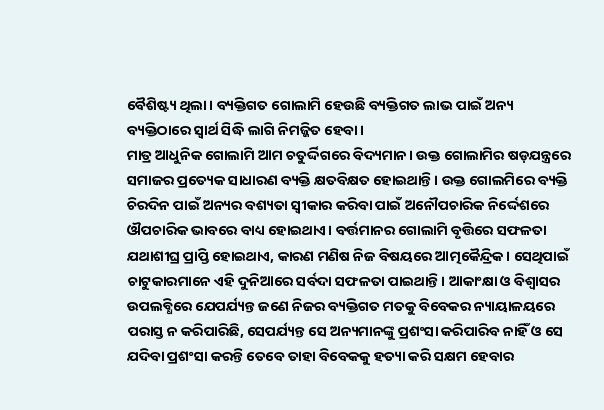ବୈଶିଷ୍ଟ୍ୟ ଥିଲା। ବ୍ୟକ୍ତିଗତ ଗୋଲାମି ହେଉଛି ବ୍ୟକ୍ତିଗତ ଲାଭ ପାଇଁ ଅନ୍ୟ ବ୍ୟକ୍ତିଠାରେ ସ୍ବାର୍ଥ ସିଦ୍ଧି ଲାଗି ନିମଜ୍ଜିତ ହେବା।
ମାତ୍ର ଆଧୁନିକ ଗୋଲାମି ଆମ ଚତୁର୍ଦ୍ଦିଗରେ ବିଦ୍ୟମାନ। ଉକ୍ତ ଗୋଲାମିର ଷଡ଼ଯନ୍ତ୍ରରେ ସମାଜର ପ୍ରତ୍ୟେକ ସାଧାରଣ ବ୍ୟକ୍ତି କ୍ଷତବିକ୍ଷତ ହୋଇଥାନ୍ତି। ଉକ୍ତ ଗୋଲମିରେ ବ୍ୟକ୍ତି ଚିରଦିନ ପାଇଁ ଅନ୍ୟର ବଶ୍ୟତା ସ୍ବୀକାର କରିବା ପାଇଁ ଅନୌପଚାରିକ ନିର୍ଦ୍ଦେଶରେ ଔପଚାରିକ ଭାବରେ ବାଧ୍ୟ ହୋଇଥାଏ। ବର୍ତ୍ତମାନର ଗୋଲାମି ବୃତ୍ତିରେ ସଫଳତା ଯଥାଶୀଘ୍ର ପ୍ରାପ୍ତି ହୋଇଥାଏ, କାରଣ ମଣିଷ ନିଜ ବିଷୟରେ ଆତ୍ମକୈନ୍ଦ୍ରିକ। ସେଥିପାଇଁ ଚାଟୁକାରମାନେ ଏହି ଦୁନିଆରେ ସର୍ବଦା ସଫଳତା ପାଇଥାନ୍ତି। ଆକାଂକ୍ଷା ଓ ବିଶ୍ୱାସର ଉପଲବ୍ଧିରେ ଯେପର୍ଯ୍ୟନ୍ତ ଜଣେ ନିଜର ବ୍ୟକ୍ତିଗତ ମତକୁ ବିବେକର ନ୍ୟାୟାଳୟରେ ପରାସ୍ତ ନ କରିପାରିଛି, ସେପର୍ଯ୍ୟନ୍ତ ସେ ଅନ୍ୟମାନଙ୍କୁ ପ୍ରଶଂସା କରିପାରିବ ନାହିଁ ଓ ସେ ଯଦିବା ପ୍ରଶଂସା କରନ୍ତି ତେବେ ତାହା ବିବେକକୁ ହତ୍ୟା କରି ସକ୍ଷମ ହେବାର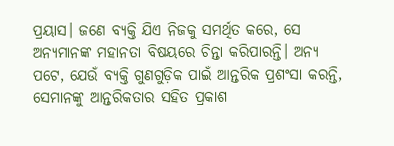ପ୍ରୟାସ। ଜଣେ ବ୍ୟକ୍ତି ଯିଏ ନିଜକୁ ସମର୍ଥିତ କରେ, ସେ ଅନ୍ୟମାନଙ୍କ ମହାନତା ବିଷୟରେ ଚିନ୍ତା କରିପାରନ୍ତି। ଅନ୍ୟ ପଟେ, ଯେଉଁ ବ୍ୟକ୍ତି ଗୁଣଗୁଡ଼ିକ ପାଇଁ ଆନ୍ତରିକ ପ୍ରଶଂସା କରନ୍ତି, ସେମାନଙ୍କୁ ଆନ୍ତରିକତାର ସହିତ ପ୍ରକାଶ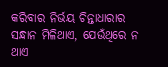କରିବାର ନିର୍ଭୟ ଚିନ୍ତାଧାରାର ସନ୍ଧାନ ମିଳିଥାଏ, ଯେଉଁଥିରେ ନ ଥାଏ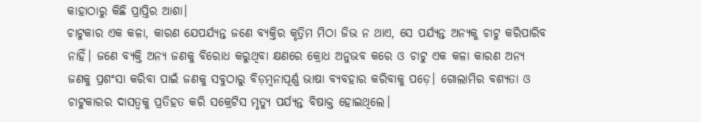କାହାଠାରୁ କିଛି ପ୍ରାପ୍ତିର ଆଶା।
ଚାଟୁକାର ଏକ କଳା, କାରଣ ଯେପର୍ଯ୍ୟନ୍ତ ଜଣେ ବ୍ୟକ୍ତିର କୃତ୍ରିମ ମିଠା ଜିଭ ନ ଥାଏ, ସେ ପର୍ଯ୍ୟନ୍ତ ଅନ୍ୟକୁ ଚାଟୁ କରିପାରିବ ନାହିଁ। ଜଣେ ବ୍ୟକ୍ତି ଅନ୍ୟ ଜଣକୁ ବିରୋଧ କରୁଥିବା କ୍ଷଣରେ କ୍ରୋଧ ଅନୁଭବ କରେ ଓ ଚାଟୁ ଏକ କଳା କାରଣ ଅନ୍ୟ ଜଣକୁ ପ୍ରଶଂସା କରିବା ପାଇଁ ଜଣକୁ ସବୁଠାରୁ ବିଡ଼ମ୍ବନାପୂର୍ଣ୍ଣ ଭାଷା ବ୍ୟବହାର କରିବାକୁ ପଡ଼େ। ଗୋଲାମିର ବଶ୍ୟତା ଓ ଚାଟୁକାରର ଦାସତ୍ୱକୁ ପ୍ରତିହତ କରି ସକ୍ରେଟିସ ମୃତ୍ୟୁ ପର୍ଯ୍ୟନ୍ତ ବିଷାକ୍ତ ହୋଇଥିଲେ।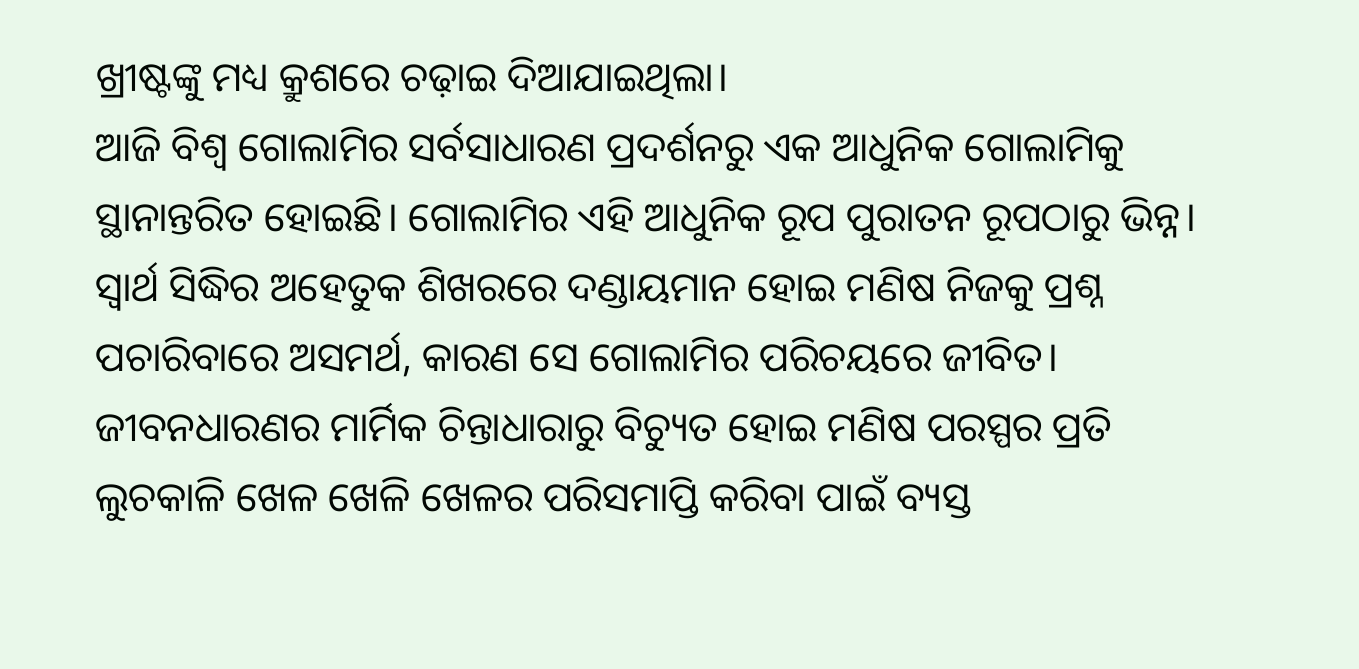ଖ୍ରୀଷ୍ଟଙ୍କୁ ମଧ୍ୟ କ୍ରୁଶରେ ଚଢ଼ାଇ ଦିଆଯାଇଥିଲା।
ଆଜି ବିଶ୍ୱ ଗୋଲାମିର ସର୍ବସାଧାରଣ ପ୍ରଦର୍ଶନରୁ ଏକ ଆଧୁନିକ ଗୋଲାମିକୁ ସ୍ଥାନାନ୍ତରିତ ହୋଇଛି। ଗୋଲାମିର ଏହି ଆଧୁନିକ ରୂପ ପୁରାତନ ରୂପଠାରୁ ଭିନ୍ନ। ସ୍ବାର୍ଥ ସିଦ୍ଧିର ଅହେତୁକ ଶିଖରରେ ଦଣ୍ଡାୟମାନ ହୋଇ ମଣିଷ ନିଜକୁ ପ୍ରଶ୍ନ ପଚାରିବାରେ ଅସମର୍ଥ, କାରଣ ସେ ଗୋଲାମିର ପରିଚୟରେ ଜୀବିତ। ଜୀବନଧାରଣର ମାର୍ମିକ ଚିନ୍ତାଧାରାରୁ ବିଚ୍ୟୁତ ହୋଇ ମଣିଷ ପରସ୍ପର ପ୍ରତି ଲୁଚକାଳି ଖେଳ ଖେଳି ଖେଳର ପରିସମାପ୍ତି କରିବା ପାଇଁ ବ୍ୟସ୍ତ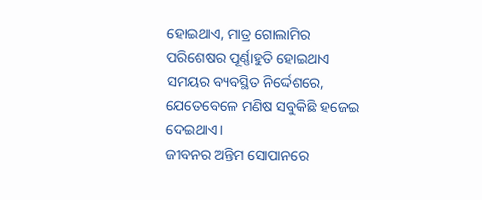ହୋଇଥାଏ, ମାତ୍ର ଗୋଲାମିର ପରିଶେଷର ପୂର୍ଣ୍ଣାହୁତି ହୋଇଥାଏ ସମୟର ବ୍ୟବସ୍ଥିତ ନିର୍ଦ୍ଦେଶରେ, ଯେତେବେଳେ ମଣିଷ ସବୁକିଛି ହଜେଇ ଦେଇଥାଏ।
ଜୀବନର ଅନ୍ତିମ ସୋପାନରେ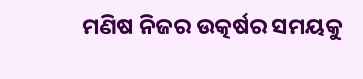ମଣିଷ ନିଜର ଉତ୍କର୍ଷର ସମୟକୁ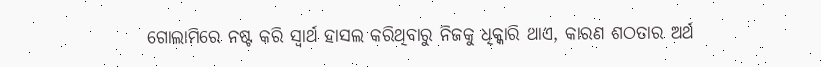ଗୋଲାମିରେ ନଷ୍ଟ କରି ସ୍ବାର୍ଥ ହାସଲ କରିଥିବାରୁ ନିଜକୁ ଧିକ୍କାରି ଥାଏ, କାରଣ ଶଠତାର ଅର୍ଥ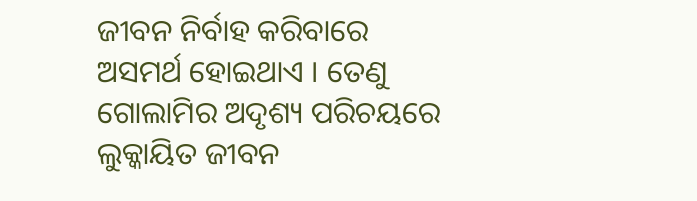ଜୀବନ ନିର୍ବାହ କରିବାରେ ଅସମର୍ଥ ହୋଇଥାଏ । ତେଣୁ ଗୋଲାମିର ଅଦୃଶ୍ୟ ପରିଚୟରେ ଲୁକ୍କାୟିତ ଜୀବନ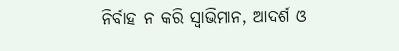ନିର୍ବାହ ନ କରି ସ୍ବାଭିମାନ, ଆଦର୍ଶ ଓ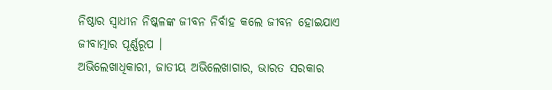ନିଷ୍ଠାର ସ୍ବାଧୀନ ନିଷ୍କଳଙ୍କ ଜୀବନ ନିର୍ବାହ କଲେ ଜୀବନ ହୋଇଯାଏ ଜୀବାତ୍ମାର ପୂର୍ଣ୍ଣରୂପ ।
ଅଭିଲେଖାଧିକାରୀ, ଜାତୀୟ ଅଭିଲେଖାଗାର, ଭାରତ ସରକାର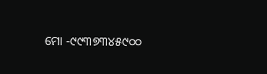ମୋ -୯୯୩୭୩୪୫୯୦୦